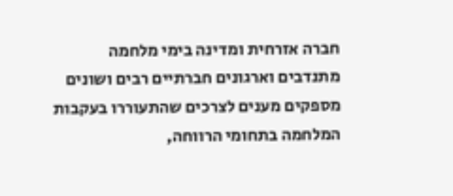חברה אזרחית ומדינה בימי מלחמה
מתנדבים וארגונים חברתיים רבים ושונים מספקים מענים לצרכים שהתעוררו בעקבות המלחמה בתחומי הרווחה,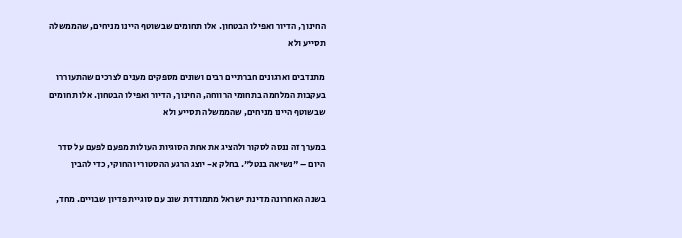החינוך, הדיור ואפילו הבטחון. אלו תחומים שבשוטף היינו מניחים, שהממשלה תסייע ולא

מתנדבים וארגונים חברתיים רבים ושונים מספקים מענים לצרכים שהתעוררו בעקבות המלחמה בתחומי הרווחה, החינוך, הדיור ואפילו הבטחון. אלו תחומים שבשוטף היינו מניחים, שהממשלה תסייע ולא

במערך זה ננסה לסקור ולהציג את אחת הסוגיות העולות מפעם לפעם על סדר היום – "נשיאה בנטל". בחלק א- יוצג הרגע ההסטורי והחוקי, כדי להבין

בשנה האחרונה מדינת ישראל מתמודדת שוב עם סוגיית פדיון שבויים. מחד,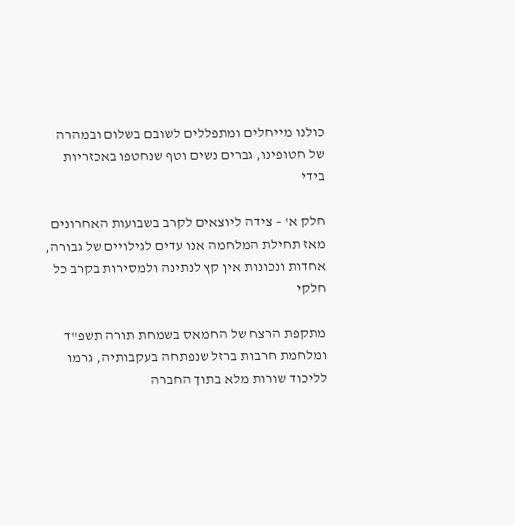כולנו מייחלים ומתפללים לשובם בשלום ובמהרה של חטופינו, גברים נשים וטף שנחטפו באכזריות בידי

חלק א' – צידה ליוצאים לקרב בשבועות האחרונים מאז תחילת המלחמה אנו עדים לגילויים של גבורה, אחדות ונכונות אין קץ לנתינה ולמסירות בקרב כל חלקי

מתקפת הרצח של החמאס בשמחת תורה תשפ"ד ומלחמת חרבות ברזל שנפתחה בעקבותיה, גרמו לליכוד שורות מלא בתוך החברה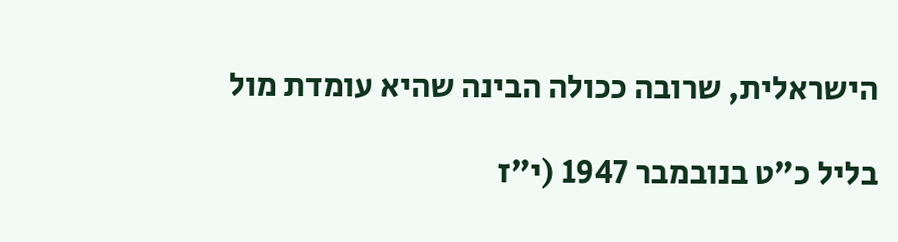הישראלית, שרובה ככולה הבינה שהיא עומדת מול

בליל כ"ט בנובמבר 1947 (י"ז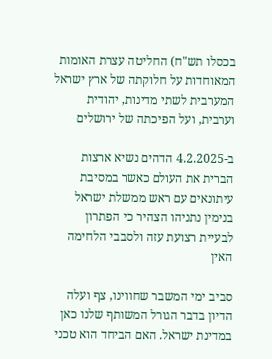בכסלו תש"ח) החליטה עצרת האומות המאוחדות על חלוקתה של ארץ ישראל המערבית לשתי מדינות, יהודית וערבית, ועל הפיכתה של ירושלים

ב-4.2.2025 הדהים נשיא ארצות הברית את העולם כאשר במסיבת עיתונאים עם ראש ממשלת ישראל בנימין נתניהו הצהיר כי הפתרון לבעיית רצועת עזה ולסבבי הלחימה האין

סביב ימי המשבר שחווינו, צף ועלה הדיון בדבר הגורל המשותף שלנו כאן במדינת ישראל. האם הביחד הוא טכני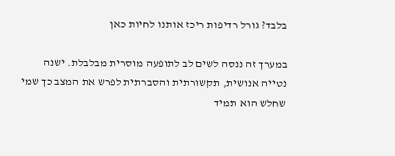בלבד? גורל רדיפות ריכז אותנו לחיות כאן

במערך זה ננסה לשים לב לתופעה מוסרית מבלבלת. ישנה נטייה אנושית, תקשורתית והסברתית לפרש את המצב כך שמי שחלש הוא תמיד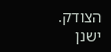הצודק. ישנן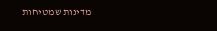מדינות שמטיחות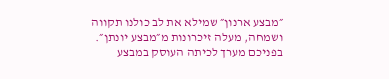״מבצע ארנון״ שמילא את לב כולנו תקווה ושמחה, מעלה זיכרונות מ״מבצע יונתן״. בפניכם מערך לכיתה העוסק במבצע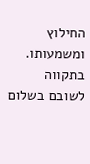החילוץ ומשמעותו. בתקווה לשובם בשלום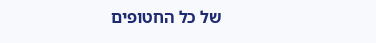של כל החטופים